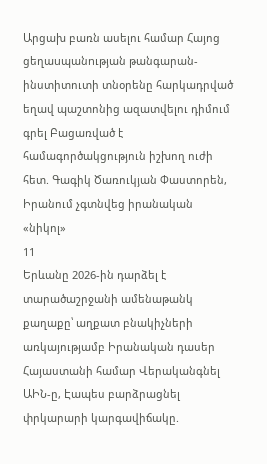Արցախ բառն ասելու համար Հայոց ցեղաuպանnւթյան թանգարան-ինստիտուտի տնօրենը հարկադրված եղավ պաշտոնից ազատվելու դիմում գրել Բացառված է համագործակցություն իշխող ուժի հետ. Գագիկ Ծառուկյան Փաստորեն, Իրանում չգտնվեց իրանական «նիկոլ»
11
Երևանը 2026-ին դարձել է տարածաշրջանի ամենաթանկ քաղաքը՝ աղքատ բնակիչների առկայությամբ Իրանական դասեր Հայաստանի համար Վերականգնել ԱԻՆ-ը, Էապես բարձրացնել փրկարարի կարգավիճակը.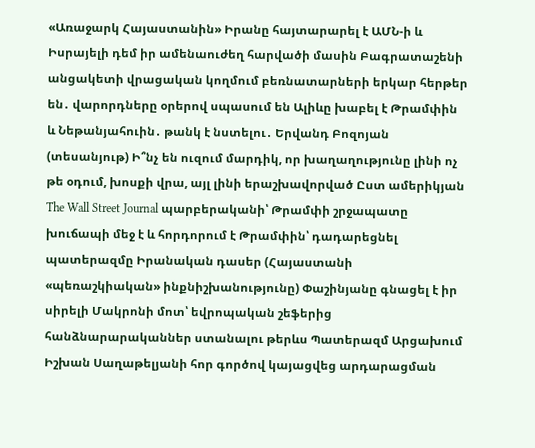«Առաջարկ Հայաստանին» Իրանը հայտարարել է ԱՄՆ-ի և Իսրայելի դեմ իր ամենաուժեղ հարվածի մասին Բագրատաշենի անցակետի վրացական կողմում բեռնատարների երկար հերթեր են․ վարորդները օրերով սպասում են Ալիևը խաբել է Թրամփին և Նեթանյահուին․ թանկ է նստելու․ Երվանդ Բոզոյան (տեսանյութ) Ի՞նչ են ուզում մարդիկ, որ խաղաղությունը լինի ոչ թե օդում, խոսքի վրա, այլ լինի երաշխավորված Ըստ ամերիկյան The Wall Street Journal պարբերականի՝ Թրամփի շրջապատը խուճապի մեջ է և հորդորում է Թրամփին՝ դադարեցնել պատերազմը Իրանական դասեր (Հայաստանի «պեռաշկիական» ինքնիշխանությունը) Փաշինյանը գնացել է իր սիրելի Մակրոնի մոտ՝ եվրոպական շեֆերից հանձնարարականներ ստանալու թերևս Պատերազմ Արցախում
Իշխան Սաղաթելյանի հոր գործով կայացվեց արդարացման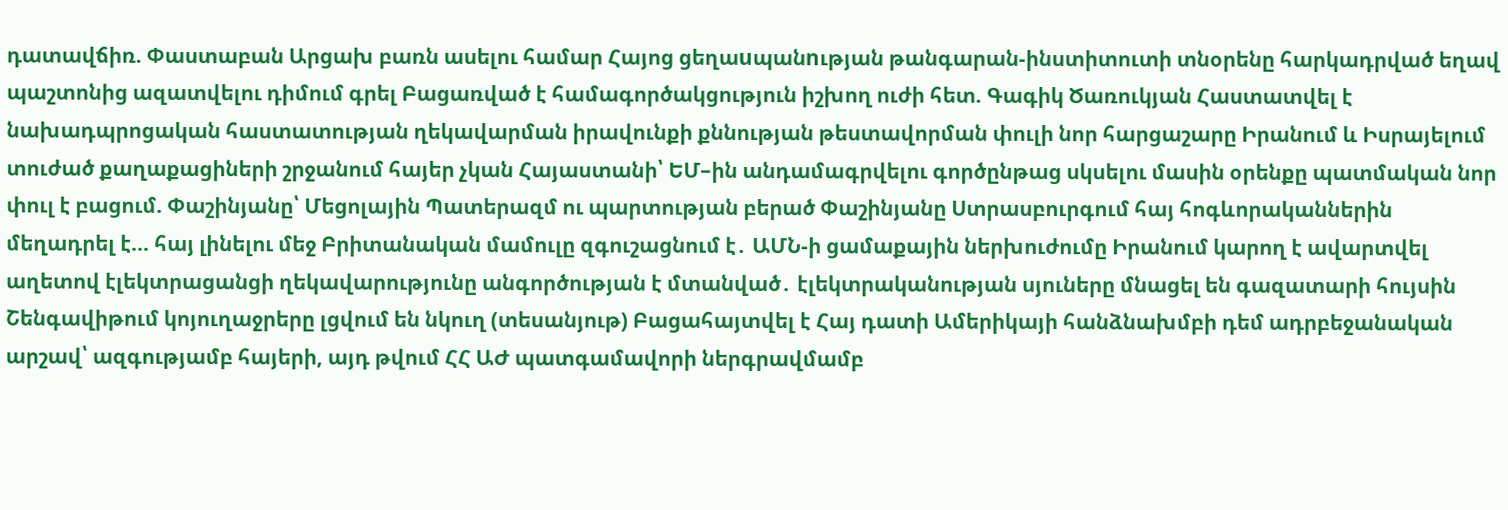դատավճիռ. Փաստաբան Արցախ բառն ասելու համար Հայոց ցեղաuպանnւթյան թանգարան-ինստիտուտի տնօրենը հարկադրված եղավ պաշտոնից ազատվելու դիմում գրել Բացառված է համագործակցություն իշխող ուժի հետ. Գագիկ Ծառուկյան Հաստատվել է նախադպրոցական հաստատության ղեկավարման իրավունքի քննության թեստավորման փուլի նոր հարցաշարը Իրանում և Իսրայելում տուժած քաղաքացիների շրջանում հայեր չկան Հայաստանի՝ ԵՄ–ին անդամագրվելու գործընթաց սկսելու մասին օրենքը պատմական նոր փուլ է բացում. Փաշինյանը՝ Մեցոլային Պատերազմ ու պարտության բերած Փաշինյանը Ստրասբուրգում հայ հոգևորականներին մեղադրել է... հայ լինելու մեջ Բրիտանական մամուլը զգուշացնում է․ ԱՄՆ-ի ցամաքային ներխուժումը Իրանում կարող է ավարտվել աղետով էլեկտրացանցի ղեկավարությունը անգործության է մտանված․ էլեկտրականության սյուները մնացել են գազատարի հույսին Շենգավիթում կոյուղաջրերը լցվում են նկուղ (տեսանյութ) Բացահայտվել է Հայ դատի Ամերիկայի հանձնախմբի դեմ ադրբեջանական արշավ՝ ազգությամբ հայերի, այդ թվում ՀՀ ԱԺ պատգամավորի ներգրավմամբ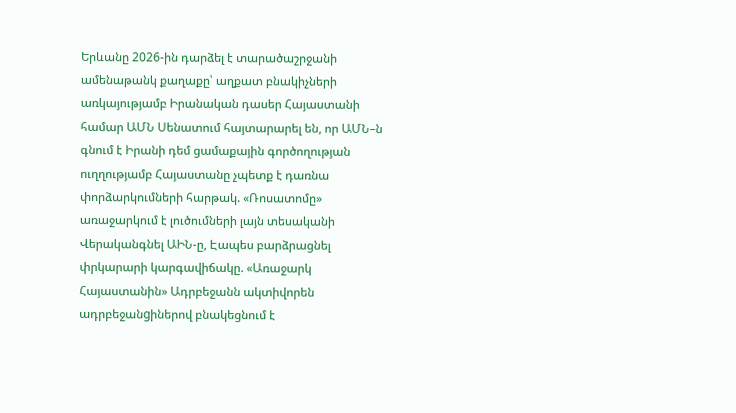Երևանը 2026-ին դարձել է տարածաշրջանի ամենաթանկ քաղաքը՝ աղքատ բնակիչների առկայությամբ Իրանական դասեր Հայաստանի համար ԱՄՆ Սենատում հայտարարել են, որ ԱՄՆ–ն գնում է Իրանի դեմ ցամաքային գործողության ուղղությամբ Հայաստանը չպետք է դառնա փորձարկումների հարթակ. «Ռոսատոմը» առաջարկում է լուծումների լայն տեսականի Վերականգնել ԱԻՆ-ը, Էապես բարձրացնել փրկարարի կարգավիճակը. «Առաջարկ Հայաստանին» Ադրբեջանն ակտիվորեն ադրբեջանgիներով բնակեցնում է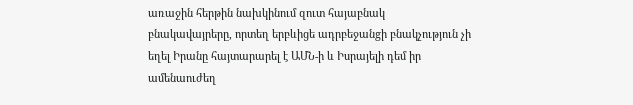առաջին հերթին նախկինում զուտ հայաբնակ բնակավայրերը, որտեղ երբևիցե ադրբեջանgի բնակչություն չի եղել Իրանը հայտարարել է ԱՄՆ-ի և Իսրայելի դեմ իր ամենաուժեղ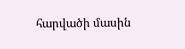հարվածի մասին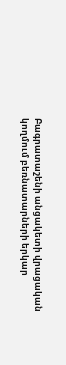Բագրատաշենի անցակետի վրացական կողմում բեռնատարների երկար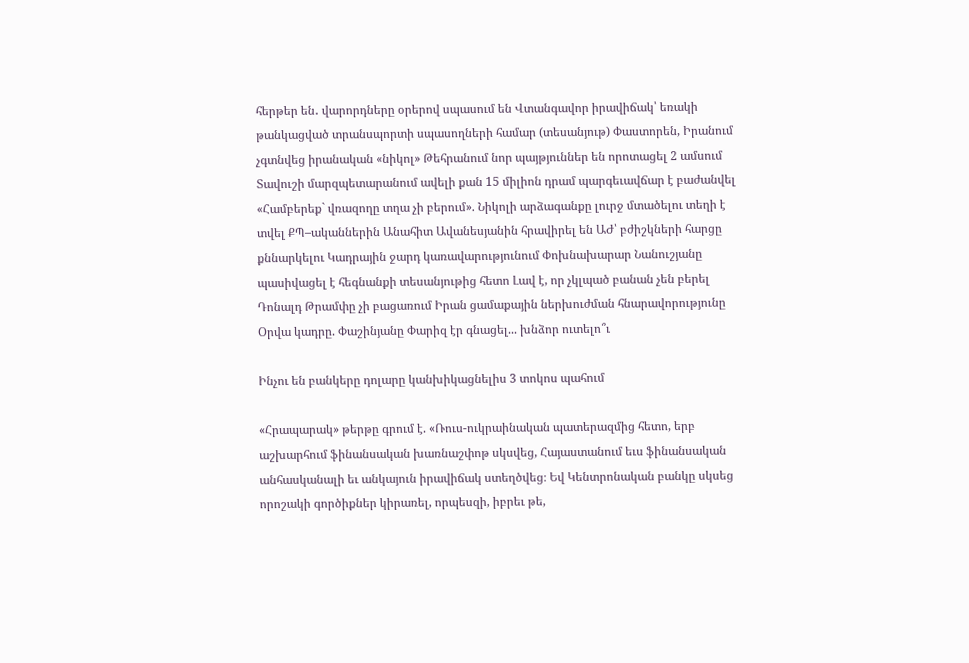հերթեր են․ վարորդները օրերով սպասում են Վտանգավոր իրավիճակ՝ եռակի թանկացված տրանսպորտի սպասողների համար (տեսանյութ) Փաստորեն, Իրանում չգտնվեց իրանական «նիկոլ» Թեհրանում նոր պայթյուններ են որոտացել 2 ամսում Տավուշի մարզպետարանում ավելի քան 15 միլիոն դրամ պարգեւավճար է բաժանվել «Համբերեք` վռազողը տղա չի բերում». Նիկոլի արձագանքը լուրջ մտածելու տեղի է տվել ՔՊ–ականներին Անահիտ Ավանեսյանին հրավիրել են ԱԺ՝ բժիշկների հարցը քննարկելու Կադրային ջարդ կառավարությունում Փոխնախարար Նանուշյանը պասիվացել է հեգնանքի տեսանյութից հետո Լավ է, որ չկլպած բանան չեն բերել Դոնալդ Թրամփը չի բացառում Իրան ցամաքային ներխուժման հնարավորությունը Օրվա կադրը. Փաշինյանը Փարիզ էր գնացել... խնձոր ուտելո՞ւ

Ինչու են բանկերը դոլարը կանխիկացնելիս 3 տոկոս պահում

«Հրապարակ» թերթը գրում է. «Ռուս-ուկրաինական պատերազմից հետո, երբ աշխարհում ֆինանսական խառնաշփոթ սկսվեց, Հայաստանում եւս ֆինանսական անհասկանալի եւ անկայուն իրավիճակ ստեղծվեց։ Եվ Կենտրոնական բանկը սկսեց որոշակի գործիքներ կիրառել, որպեսզի, իբրեւ թե,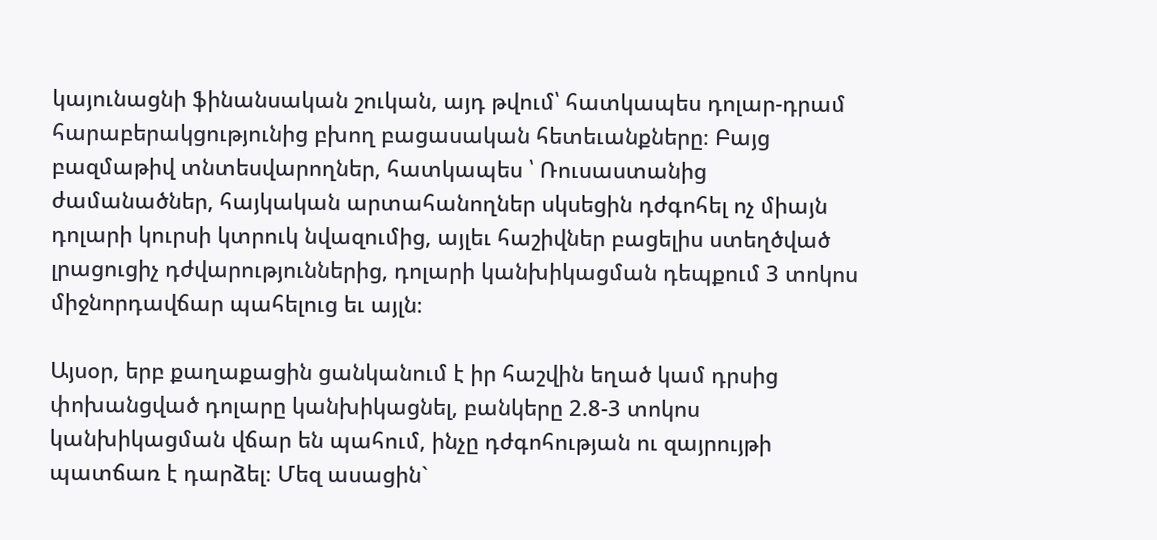կայունացնի ֆինանսական շուկան, այդ թվում՝ հատկապես դոլար-դրամ հարաբերակցությունից բխող բացասական հետեւանքները։ Բայց բազմաթիվ տնտեսվարողներ, հատկապես ՝ Ռուսաստանից ժամանածներ, հայկական արտահանողներ սկսեցին դժգոհել ոչ միայն դոլարի կուրսի կտրուկ նվազումից, այլեւ հաշիվներ բացելիս ստեղծված լրացուցիչ դժվարություններից, դոլարի կանխիկացման դեպքում 3 տոկոս միջնորդավճար պահելուց եւ այլն։

Այսօր, երբ քաղաքացին ցանկանում է իր հաշվին եղած կամ դրսից փոխանցված դոլարը կանխիկացնել, բանկերը 2.8-3 տոկոս կանխիկացման վճար են պահում, ինչը դժգոհության ու զայրույթի պատճառ է դարձել։ Մեզ ասացին`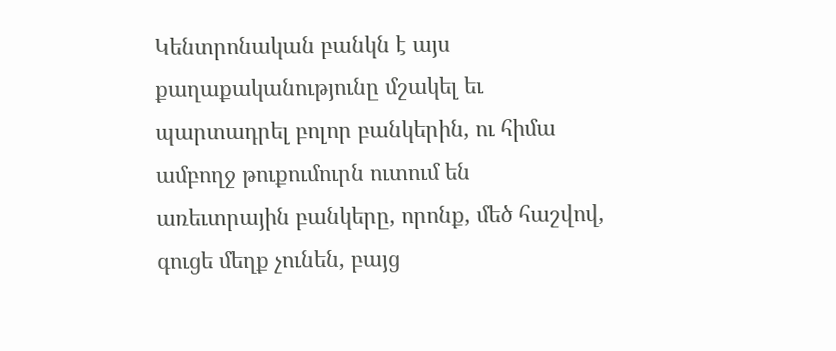Կենտրոնական բանկն է այս քաղաքականությունը մշակել եւ պարտադրել բոլոր բանկերին, ու հիմա ամբողջ թուքումուրն ուտում են առեւտրային բանկերը, որոնք, մեծ հաշվով, գուցե մեղք չունեն, բայց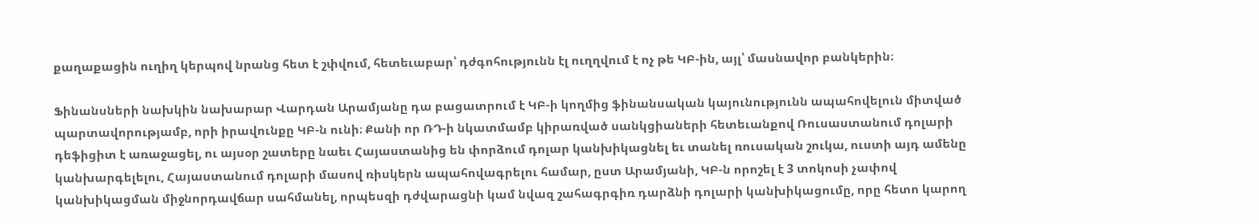քաղաքացին ուղիղ կերպով նրանց հետ է շփվում, հետեւաբար՝ դժգոհությունն էլ ուղղվում է ոչ թե ԿԲ-ին, այլ՝ մասնավոր բանկերին։

Ֆինանսների նախկին նախարար Վարդան Արամյանը դա բացատրում է ԿԲ-ի կողմից ֆինանսական կայունությունն ապահովելուն միտված պարտավորությամբ, որի իրավունքը ԿԲ-ն ունի։ Քանի որ ՌԴ-ի նկատմամբ կիրառված սանկցիաների հետեւանքով Ռուսաստանում դոլարի դեֆիցիտ է առաջացել, ու այսօր շատերը նաեւ Հայաստանից են փորձում դոլար կանխիկացնել եւ տանել ռուսական շուկա, ուստի այդ ամենը կանխարգելելու, Հայաստանում դոլարի մասով ռիսկերն ապահովագրելու համար, ըստ Արամյանի, ԿԲ-ն որոշել է 3 տոկոսի չափով կանխիկացման միջնորդավճար սահմանել, որպեսզի դժվարացնի կամ նվազ շահագրգիռ դարձնի դոլարի կանխիկացումը, որը հետո կարող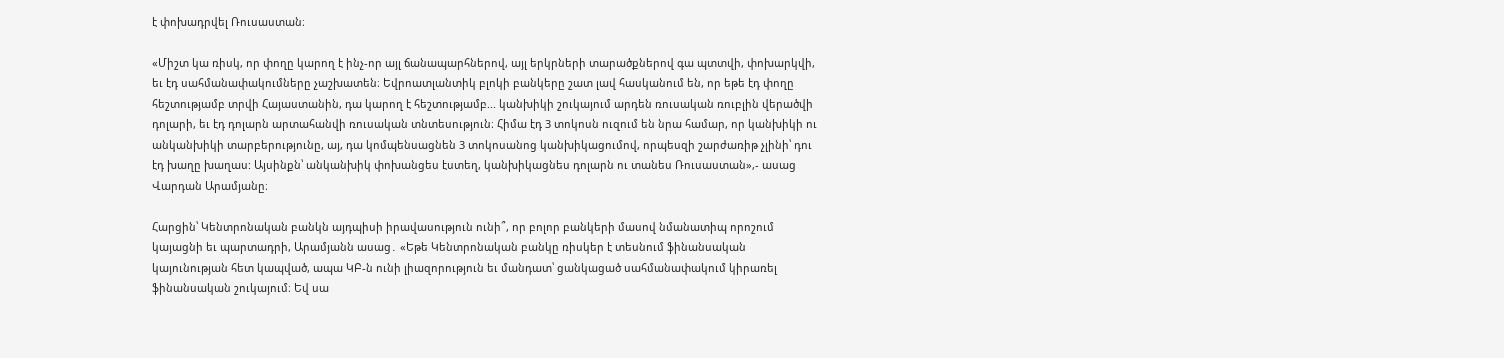է փոխադրվել Ռուսաստան։

«Միշտ կա ռիսկ, որ փողը կարող է ինչ-որ այլ ճանապարհներով, այլ երկրների տարածքներով գա պտտվի, փոխարկվի, եւ էդ սահմանափակումները չաշխատեն։ Եվրոատլանտիկ բլոկի բանկերը շատ լավ հասկանում են, որ եթե էդ փողը հեշտությամբ տրվի Հայաստանին, դա կարող է հեշտությամբ... կանխիկի շուկայում արդեն ռուսական ռուբլին վերածվի դոլարի, եւ էդ դոլարն արտահանվի ռուսական տնտեսություն։ Հիմա էդ 3 տոկոսն ուզում են նրա համար, որ կանխիկի ու անկանխիկի տարբերությունը, այ, դա կոմպենսացնեն 3 տոկոսանոց կանխիկացումով, որպեսզի շարժառիթ չլինի՝ դու էդ խաղը խաղաս: Այսինքն՝ անկանխիկ փոխանցես էստեղ, կանխիկացնես դոլարն ու տանես Ռուսաստան»,- ասաց Վարդան Արամյանը։

Հարցին՝ Կենտրոնական բանկն այդպիսի իրավասություն ունի՞, որ բոլոր բանկերի մասով նմանատիպ որոշում կայացնի եւ պարտադրի, Արամյանն ասաց․ «Եթե Կենտրոնական բանկը ռիսկեր է տեսնում ֆինանսական կայունության հետ կապված, ապա ԿԲ-ն ունի լիազորություն եւ մանդատ՝ ցանկացած սահմանափակում կիրառել ֆինանսական շուկայում։ Եվ սա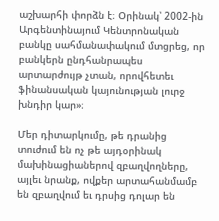աշխարհի փորձն է։ Օրինակ՝ 2002-ին Արգենտինայում Կենտրոնական բանկը սահմանափակում մտցրեց, որ բանկերն ընդհանրապես արտարժույթ չտան, որովհետեւ ֆինանսական կայունության լուրջ խնդիր կար»։

Մեր դիտարկումը, թե դրանից տուժում են ոչ թե այդօրինակ մախինացիաներով զբաղվողները, այլեւ նրանք, ովքեր արտահանմամբ են զբաղվում եւ դրսից դոլար են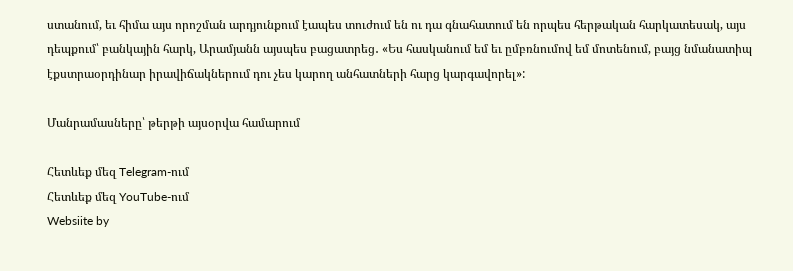ստանում, եւ հիմա այս որոշման արդյունքում էապես տուժում են ու դա գնահատում են որպես հերթական հարկատեսակ, այս դեպքում՝ բանկային հարկ, Արամյանն այսպես բացատրեց․ «Ես հասկանում եմ եւ ըմբռնումով եմ մոտենում, բայց նմանատիպ էքստրաօրդինար իրավիճակներում դու չես կարող անհատների հարց կարգավորել»:

Մանրամասները՝ թերթի այսօրվա համարում

Հետևեք մեզ Telegram-ում
Հետևեք մեզ YouTube-ում
Websiite by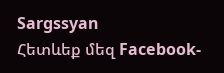Sargssyan
Հետևեք մեզ Facebook-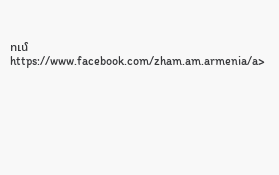ում https://www.facebook.com/zham.am.armenia/a>